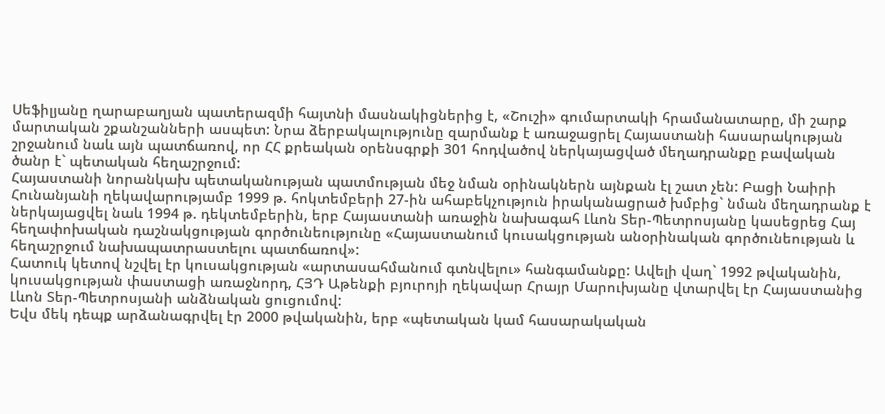Սեֆիլյանը ղարաբաղյան պատերազմի հայտնի մասնակիցներից է, «Շուշի» գումարտակի հրամանատարը, մի շարք մարտական շքանշանների ասպետ: Նրա ձերբակալությունը զարմանք է առաջացրել Հայաստանի հասարակության շրջանում նաև այն պատճառով, որ ՀՀ քրեական օրենսգրքի 301 հոդվածով ներկայացված մեղադրանքը բավական ծանր է` պետական հեղաշրջում:
Հայաստանի նորանկախ պետականության պատմության մեջ նման օրինակներն այնքան էլ շատ չեն: Բացի Նաիրի Հունանյանի ղեկավարությամբ 1999 թ. հոկտեմբերի 27-ին ահաբեկչություն իրականացրած խմբից` նման մեղադրանք է ներկայացվել նաև 1994 թ. դեկտեմբերին, երբ Հայաստանի առաջին նախագահ Լևոն Տեր-Պետրոսյանը կասեցրեց Հայ հեղափոխական դաշնակցության գործունեությունը «Հայաստանում կուսակցության անօրինական գործունեության և հեղաշրջում նախապատրաստելու պատճառով»:
Հատուկ կետով նշվել էր կուսակցության «արտասահմանում գտնվելու» հանգամանքը: Ավելի վաղ` 1992 թվականին, կուսակցության փաստացի առաջնորդ, ՀՅԴ Աթենքի բյուրոյի ղեկավար Հրայր Մարուխյանը վտարվել էր Հայաստանից Լևոն Տեր-Պետրոսյանի անձնական ցուցումով:
Եվս մեկ դեպք արձանագրվել էր 2000 թվականին, երբ «պետական կամ հասարակական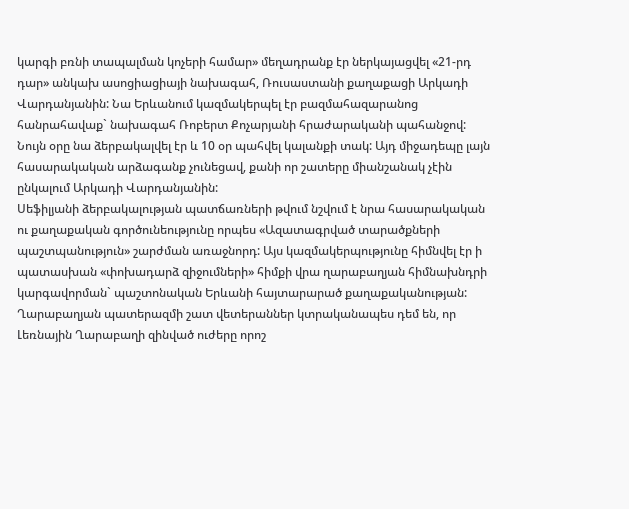կարգի բռնի տապալման կոչերի համար» մեղադրանք էր ներկայացվել «21-րդ դար» անկախ ասոցիացիայի նախագահ, Ռուսաստանի քաղաքացի Արկադի Վարդանյանին: Նա Երևանում կազմակերպել էր բազմահազարանոց հանրահավաք` նախագահ Ռոբերտ Քոչարյանի հրաժարականի պահանջով: Նույն օրը նա ձերբակալվել էր և 10 օր պահվել կալանքի տակ: Այդ միջադեպը լայն հասարակական արձագանք չունեցավ, քանի որ շատերը միանշանակ չէին ընկալում Արկադի Վարդանյանին:
Սեֆիլյանի ձերբակալության պատճառների թվում նշվում է նրա հասարակական ու քաղաքական գործունեությունը որպես «Ազատագրված տարածքների պաշտպանություն» շարժման առաջնորդ: Այս կազմակերպությունը հիմնվել էր ի պատասխան «փոխադարձ զիջումների» հիմքի վրա ղարաբաղյան հիմնախնդրի կարգավորման` պաշտոնական Երևանի հայտարարած քաղաքականության: Ղարաբաղյան պատերազմի շատ վետերաններ կտրականապես դեմ են, որ Լեռնային Ղարաբաղի զինված ուժերը որոշ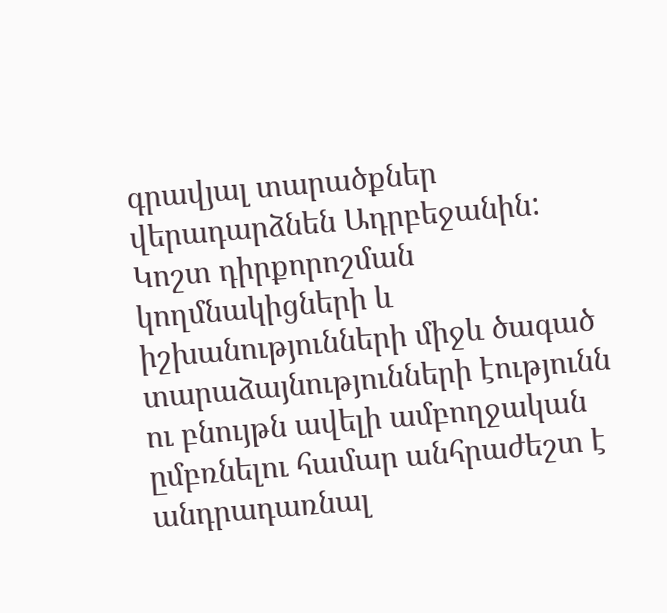գրավյալ տարածքներ վերադարձնեն Ադրբեջանին:
Կոշտ դիրքորոշման կողմնակիցների և իշխանությունների միջև ծագած տարաձայնությունների էությունն ու բնույթն ավելի ամբողջական ըմբռնելու համար անհրաժեշտ է անդրադառնալ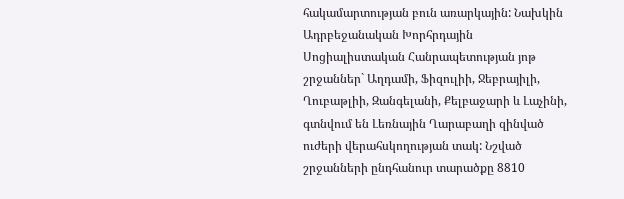հակամարտության բուն առարկային: Նախկին Ադրբեջանական Խորհրդային Սոցիալիստական Հանրապետության յոթ շրջաններ` Աղդամի, Ֆիզուլիի, Ջեբրայիլի, Ղուբաթլիի, Զանգելանի, Քելբաջարի և Լաչինի, գտնվում են Լեռնային Ղարաբաղի զինված ուժերի վերահսկողության տակ: Նշված շրջանների ընդհանուր տարածքը 8810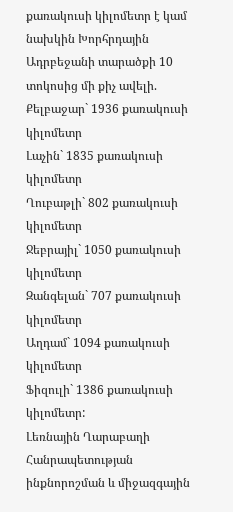քառակուսի կիլոմետր է կամ նախկին Խորհրդային Ադրբեջանի տարածքի 10 տոկոսից մի քիչ ավելի.
Քելբաջար` 1936 քառակուսի կիլոմետր
Լաչին` 1835 քառակուսի կիլոմետր
Ղուբաթլի` 802 քառակուսի կիլոմետր
Ջեբրայիլ` 1050 քառակուսի կիլոմետր
Զանգելան` 707 քառակուսի կիլոմետր
Աղդամ` 1094 քառակուսի կիլոմետր
Ֆիզուլի` 1386 քառակուսի կիլոմետր:
Լեռնային Ղարաբաղի Հանրապետության ինքնորոշման և միջազգային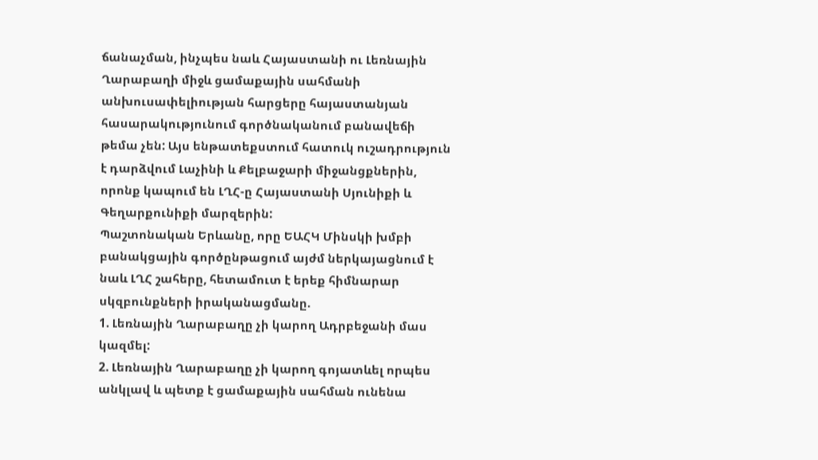ճանաչման, ինչպես նաև Հայաստանի ու Լեռնային Ղարաբաղի միջև ցամաքային սահմանի անխուսափելիության հարցերը հայաստանյան հասարակությունում գործնականում բանավեճի թեմա չեն: Այս ենթատեքստում հատուկ ուշադրություն է դարձվում Լաչինի և Քելբաջարի միջանցքներին, որոնք կապում են ԼՂՀ-ը Հայաստանի Սյունիքի և Գեղարքունիքի մարզերին:
Պաշտոնական Երևանը, որը ԵԱՀԿ Մինսկի խմբի բանակցային գործընթացում այժմ ներկայացնում է նաև ԼՂՀ շահերը, հետամուտ է երեք հիմնարար սկզբունքների իրականացմանը.
1. Լեռնային Ղարաբաղը չի կարող Ադրբեջանի մաս կազմել:
2. Լեռնային Ղարաբաղը չի կարող գոյատևել որպես անկլավ և պետք է ցամաքային սահման ունենա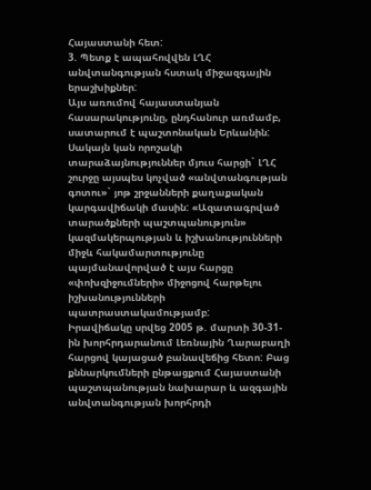Հայաստանի հետ:
3. Պետք է ապահովվեն ԼՂՀ անվտանգության հստակ միջազգային երաշխիքներ:
Այս առումով հայաստանյան հասարակությունը, ընդհանուր առմամբ, սատարում է պաշտոնական Երևանին: Սակայն կան որոշակի տարաձայնություններ մյուս հարցի` ԼՂՀ շուրջը այսպես կոչված «անվտանգության գոտու»` յոթ շրջանների քաղաքական կարգավիճակի մասին: «Ազատագրված տարածքների պաշտպանություն» կազմակերպության և իշխանությունների միջև հակամարտությունը պայմանավորված է այս հարցը «փոխզիջումների» միջոցով հարթելու իշխանությունների պատրաստակամությամբ:
Իրավիճակը սրվեց 2005 թ. մարտի 30-31-ին խորհրդարանում Լեռնային Ղարաբաղի հարցով կայացած բանավեճից հետո: Բաց քննարկումների ընթացքում Հայաստանի պաշտպանության նախարար և ազգային անվտանգության խորհրդի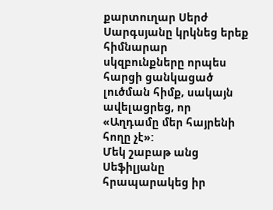քարտուղար Սերժ Սարգսյանը կրկնեց երեք հիմնարար սկզբունքները որպես հարցի ցանկացած լուծման հիմք, սակայն ավելացրեց, որ «Աղդամը մեր հայրենի հողը չէ»:
Մեկ շաբաթ անց Սեֆիլյանը հրապարակեց իր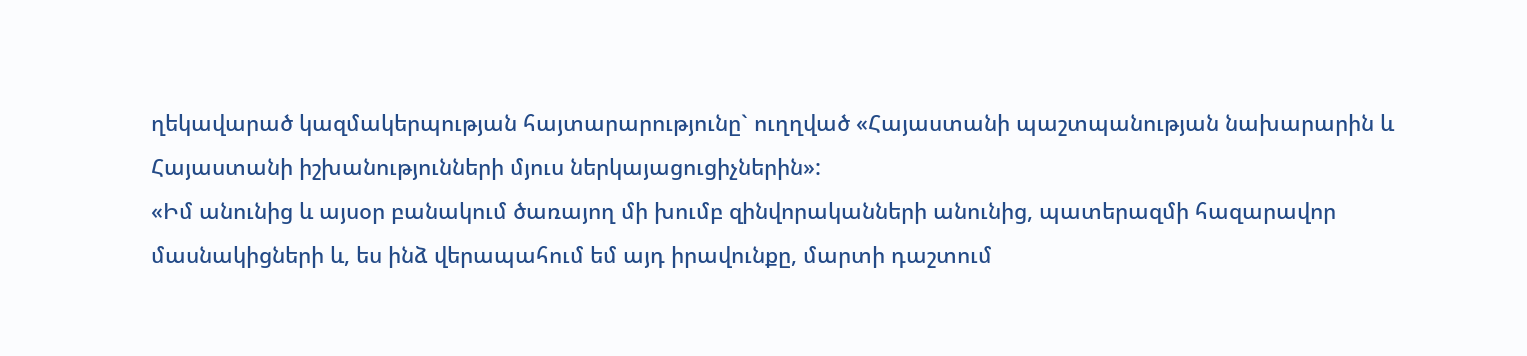ղեկավարած կազմակերպության հայտարարությունը` ուղղված «Հայաստանի պաշտպանության նախարարին և Հայաստանի իշխանությունների մյուս ներկայացուցիչներին»:
«Իմ անունից և այսօր բանակում ծառայող մի խումբ զինվորականների անունից, պատերազմի հազարավոր մասնակիցների և, ես ինձ վերապահում եմ այդ իրավունքը, մարտի դաշտում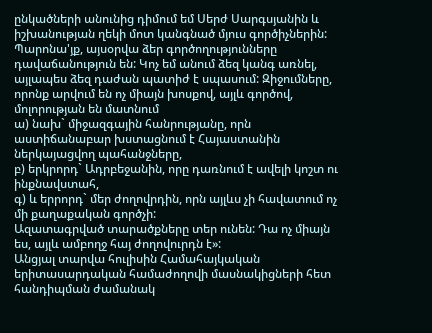ընկածների անունից դիմում եմ Սերժ Սարգսյանին և իշխանության ղեկի մոտ կանգնած մյուս գործիչներին: Պարոնա'յք, այսօրվա ձեր գործողությունները դավաճանություն են: Կոչ եմ անում ձեզ կանգ առնել, այլապես ձեզ դաժան պատիժ է սպասում: Զիջումները, որոնք արվում են ոչ միայն խոսքով, այլև գործով, մոլորության են մատնում
ա) նախ` միջազգային հանրությանը, որն աստիճանաբար խստացնում է Հայաստանին ներկայացվող պահանջները,
բ) երկրորդ` Ադրբեջանին, որը դառնում է ավելի կոշտ ու ինքնավստահ,
գ) և երրորդ` մեր ժողովրդին, որն այլևս չի հավատում ոչ մի քաղաքական գործչի:
Ազատագրված տարածքները տեր ունեն: Դա ոչ միայն ես, այլև ամբողջ հայ ժողովուրդն է»:
Անցյալ տարվա հուլիսին Համահայկական երիտասարդական համաժողովի մասնակիցների հետ հանդիպման ժամանակ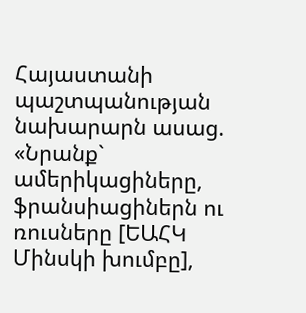Հայաստանի պաշտպանության նախարարն ասաց. «Նրանք` ամերիկացիները, ֆրանսիացիներն ու ռուսները [ԵԱՀԿ Մինսկի խումբը],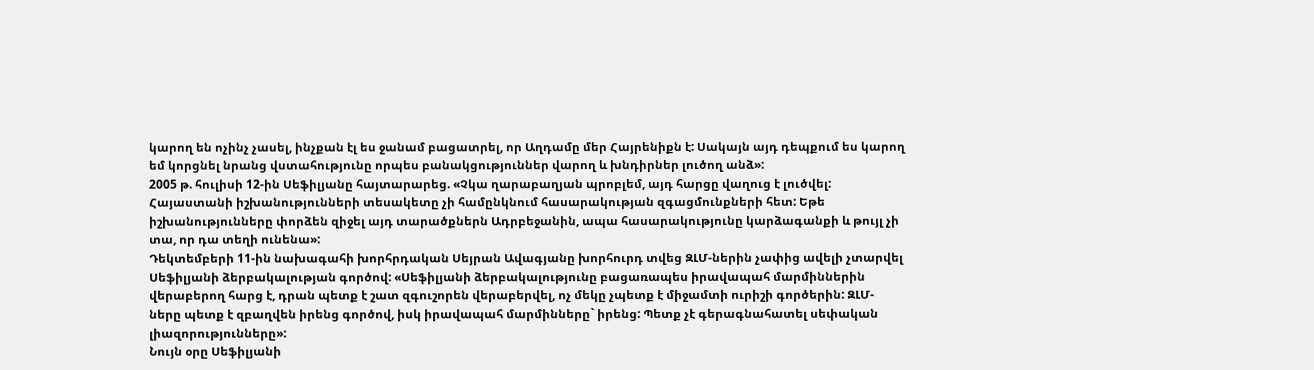կարող են ոչինչ չասել, ինչքան էլ ես ջանամ բացատրել, որ Աղդամը մեր Հայրենիքն է: Սակայն այդ դեպքում ես կարող եմ կորցնել նրանց վստահությունը որպես բանակցություններ վարող և խնդիրներ լուծող անձ»:
2005 թ. հուլիսի 12-ին Սեֆիլյանը հայտարարեց. «Չկա ղարաբաղյան պրոբլեմ, այդ հարցը վաղուց է լուծվել: Հայաստանի իշխանությունների տեսակետը չի համընկնում հասարակության զգացմունքների հետ: Եթե իշխանությունները փորձեն զիջել այդ տարածքներն Ադրբեջանին, ապա հասարակությունը կարձագանքի և թույլ չի տա, որ դա տեղի ունենա»:
Դեկտեմբերի 11-ին նախագահի խորհրդական Սեյրան Ավագյանը խորհուրդ տվեց ԶԼՄ-ներին չափից ավելի չտարվել Սեֆիլյանի ձերբակալության գործով: «Սեֆիլյանի ձերբակալությունը բացառապես իրավապահ մարմիններին վերաբերող հարց է, դրան պետք է շատ զգուշորեն վերաբերվել, ոչ մեկը չպետք է միջամտի ուրիշի գործերին: ԶԼՄ-ները պետք է զբաղվեն իրենց գործով, իսկ իրավապահ մարմինները` իրենց: Պետք չէ գերագնահատել սեփական լիազորությունները»:
Նույն օրը Սեֆիլյանի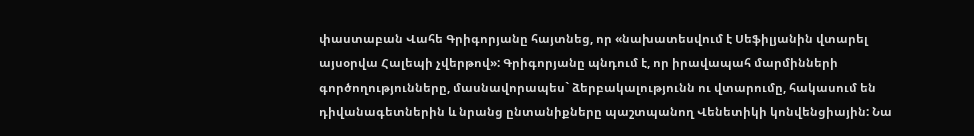փաստաբան Վահե Գրիգորյանը հայտնեց, որ «նախատեսվում է Սեֆիլյանին վտարել այսօրվա Հալեպի չվերթով»: Գրիգորյանը պնդում է, որ իրավապահ մարմինների գործողությունները, մասնավորապես` ձերբակալությունն ու վտարումը, հակասում են դիվանագետներին և նրանց ընտանիքները պաշտպանող Վենետիկի կոնվենցիային: Նա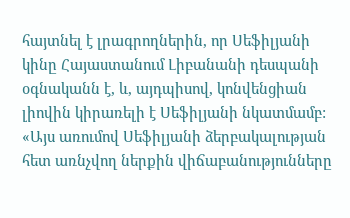հայտնել է լրագրողներին, որ Սեֆիլյանի կինը Հայաստանում Լիբանանի դեսպանի օգնականն է, և, այդպիսով, կոնվենցիան լիովին կիրառելի է Սեֆիլյանի նկատմամբ: «Այս առումով Սեֆիլյանի ձերբակալության հետ առնչվող ներքին վիճաբանությունները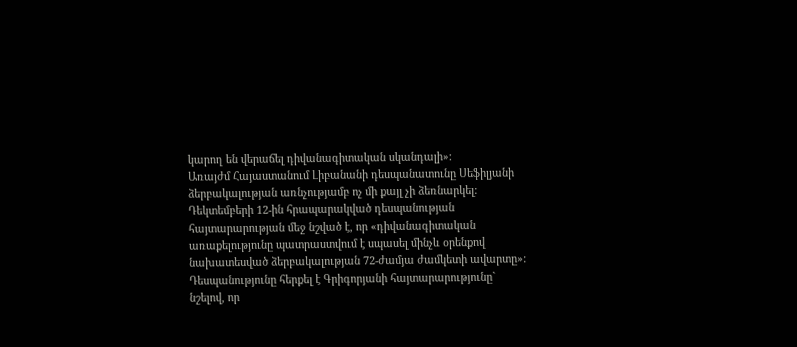կարող են վերաճել դիվանագիտական սկանդալի»:
Առայժմ Հայաստանում Լիբանանի դեսպանատունը Սեֆիլյանի ձերբակալության առնչությամբ ոչ մի քայլ չի ձեռնարկել: Դեկտեմբերի 12-ին հրապարակված դեսպանության հայտարարության մեջ նշված է, որ «դիվանագիտական առաքելությունը պատրաստվում է սպասել մինչև օրենքով նախատեսված ձերբակալության 72-ժամյա ժամկետի ավարտը»:
Դեսպանությունը հերքել է Գրիգորյանի հայտարարությունը` նշելով, որ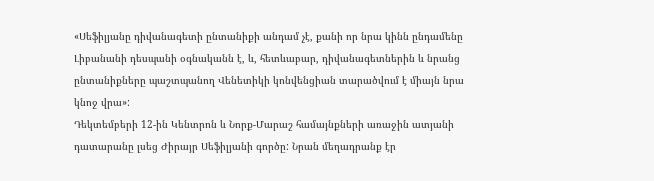«Սեֆիլյանը դիվանագետի ընտանիքի անդամ չէ, քանի որ նրա կինն ընդամենը Լիբանանի դեսպանի օգնականն է, և, հետևաբար, դիվանագետներին և նրանց ընտանիքները պաշտպանող Վենետիկի կոնվենցիան տարածվում է միայն նրա կնոջ վրա»:
Դեկտեմբերի 12-ին Կենտրոն և Նորք-Մարաշ համայնքների առաջին ատյանի դատարանը լսեց Ժիրայր Սեֆիլյանի գործը: Նրան մեղադրանք էր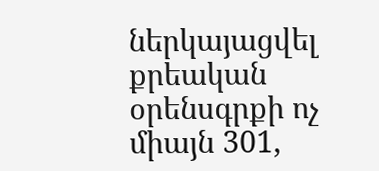ներկայացվել քրեական օրենսգրքի ոչ միայն 301,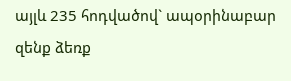այլև 235 հոդվածով` ապօրինաբար զենք ձեռք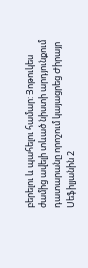բերելու և պահելու համար: Յոթուկես ժամից ավելի տևած նիստի արդյունքում դատարանը որոշում կայացրեց Ժիրայր Սեֆիլյանին 2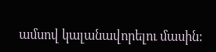ամսով կալանավորելու մասին: